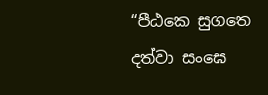“පීඨකෙ සුගතෙ දත්වා සංඝෙ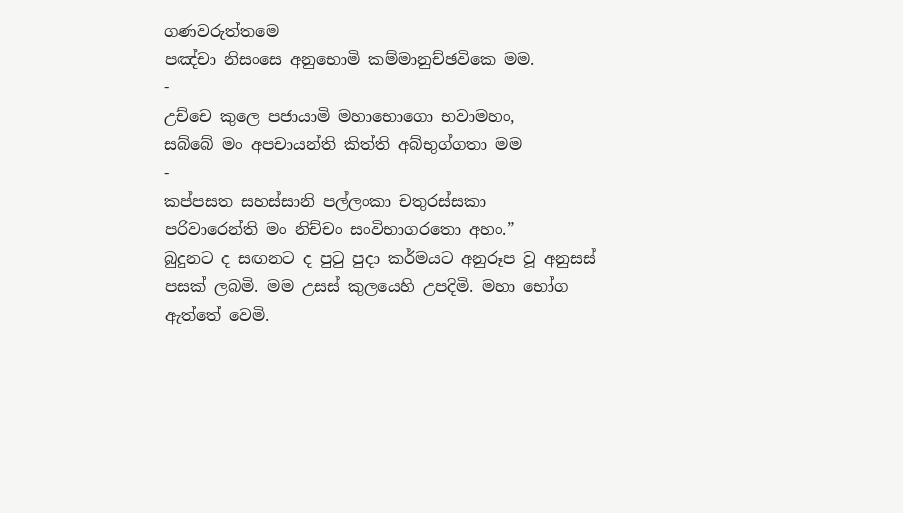ගණවරුත්තමෙ
පඤ්චා නිසංසෙ අනුභොමි කම්මානුච්ඡවිකෙ මම.
-
උච්චෙ කුලෙ පජායාමි මහාභොගො භවාමහං,
සබ්බේ මං අපචායන්ති කිත්ති අබ්භුග්ගතා මම
-
කප්පසත සහස්සානි පල්ලංකා චතුරස්සකා
පරිවාරෙන්ති මං නිච්චං සංවිභාගරතො අහං.”
බුදුනට ද සඟනට ද පුටු පුදා කර්මයට අනුරූප වූ අනුසස් පසක් ලබමි. මම උසස් කුලයෙහි උපදිමි. මහා භෝග ඇත්තේ වෙමි.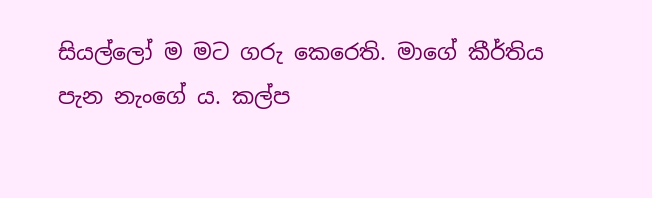සියල්ලෝ ම මට ගරු කෙරෙති. මාගේ කීර්තිය පැන නැංගේ ය. කල්ප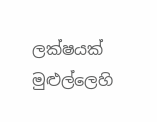ලක්ෂයක් මුළුල්ලෙහි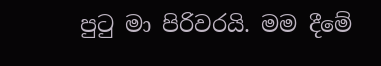පුටු මා පිරිවරයි. මම දීමේ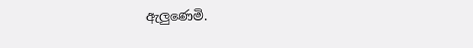ඇලුණෙමි.